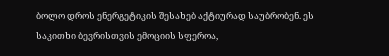ბოლო დროს ენერგეტიკის შესახებ აქტიურად საუბრობენ. ეს საკითხი ბევრისთვის ემოციის სფეროა,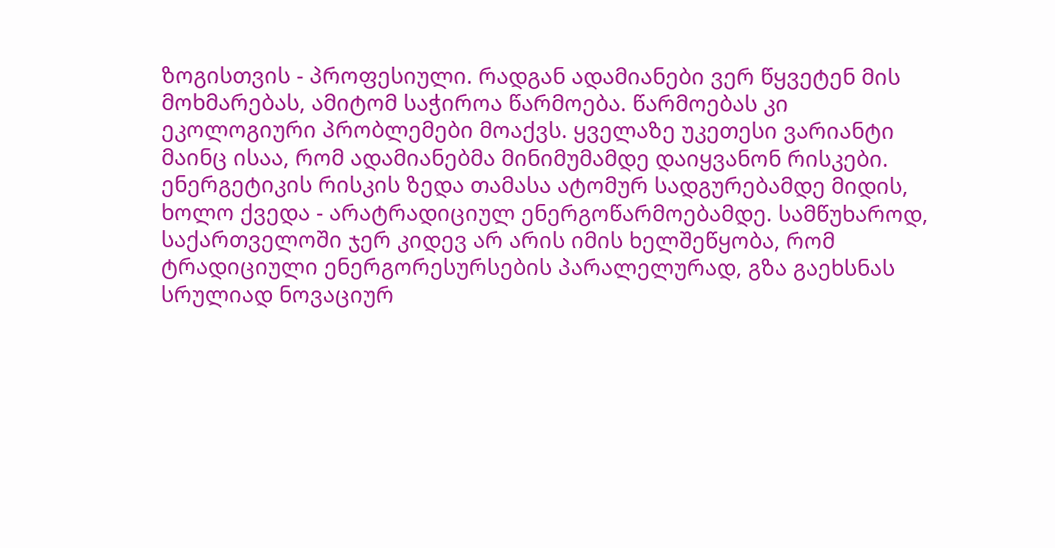ზოგისთვის - პროფესიული. რადგან ადამიანები ვერ წყვეტენ მის მოხმარებას, ამიტომ საჭიროა წარმოება. წარმოებას კი ეკოლოგიური პრობლემები მოაქვს. ყველაზე უკეთესი ვარიანტი მაინც ისაა, რომ ადამიანებმა მინიმუმამდე დაიყვანონ რისკები.
ენერგეტიკის რისკის ზედა თამასა ატომურ სადგურებამდე მიდის, ხოლო ქვედა - არატრადიციულ ენერგოწარმოებამდე. სამწუხაროდ, საქართველოში ჯერ კიდევ არ არის იმის ხელშეწყობა, რომ ტრადიციული ენერგორესურსების პარალელურად, გზა გაეხსნას სრულიად ნოვაციურ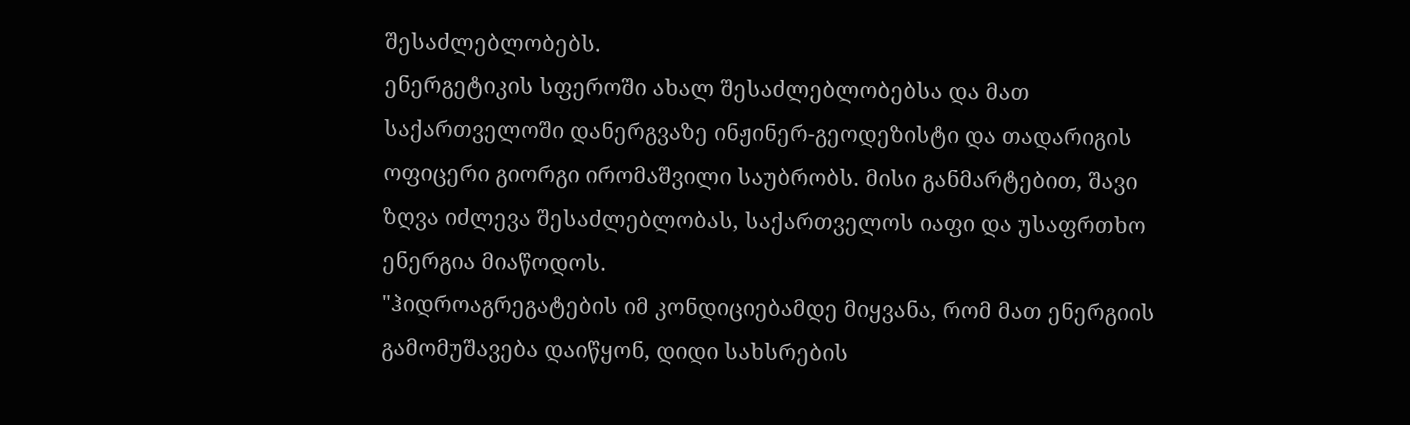შესაძლებლობებს.
ენერგეტიკის სფეროში ახალ შესაძლებლობებსა და მათ საქართველოში დანერგვაზე ინჟინერ-გეოდეზისტი და თადარიგის ოფიცერი გიორგი ირომაშვილი საუბრობს. მისი განმარტებით, შავი ზღვა იძლევა შესაძლებლობას, საქართველოს იაფი და უსაფრთხო ენერგია მიაწოდოს.
"ჰიდროაგრეგატების იმ კონდიციებამდე მიყვანა, რომ მათ ენერგიის გამომუშავება დაიწყონ, დიდი სახსრების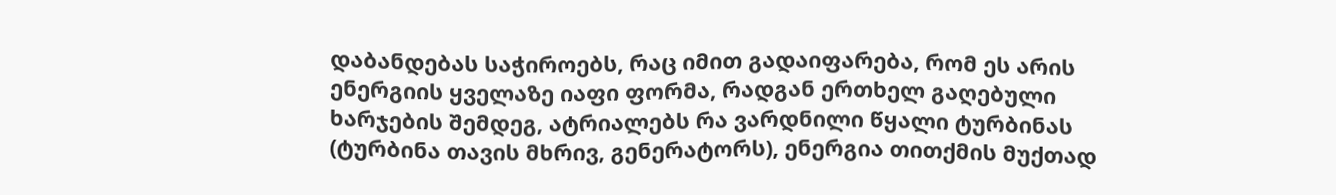დაბანდებას საჭიროებს, რაც იმით გადაიფარება, რომ ეს არის ენერგიის ყველაზე იაფი ფორმა, რადგან ერთხელ გაღებული ხარჯების შემდეგ, ატრიალებს რა ვარდნილი წყალი ტურბინას (ტურბინა თავის მხრივ, გენერატორს), ენერგია თითქმის მუქთად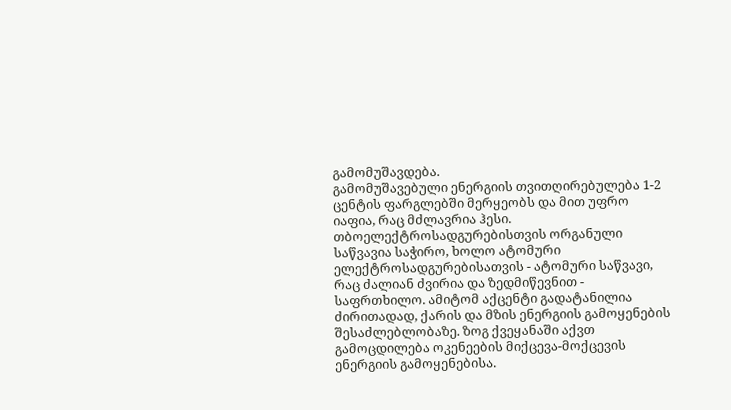გამომუშავდება.
გამომუშავებული ენერგიის თვითღირებულება 1-2 ცენტის ფარგლებში მერყეობს და მით უფრო იაფია, რაც მძლავრია ჰესი. თბოელექტროსადგურებისთვის ორგანული საწვავია საჭირო, ხოლო ატომური ელექტროსადგურებისათვის - ატომური საწვავი, რაც ძალიან ძვირია და ზედმიწევნით - საფრთხილო. ამიტომ აქცენტი გადატანილია ძირითადად, ქარის და მზის ენერგიის გამოყენების შესაძლებლობაზე. ზოგ ქვეყანაში აქვთ გამოცდილება ოკენეების მიქცევა-მოქცევის ენერგიის გამოყენებისა.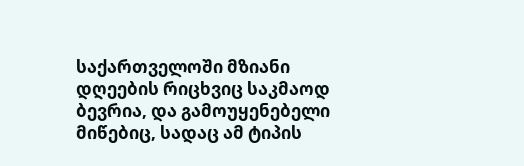საქართველოში მზიანი დღეების რიცხვიც საკმაოდ ბევრია, და გამოუყენებელი მიწებიც, სადაც ამ ტიპის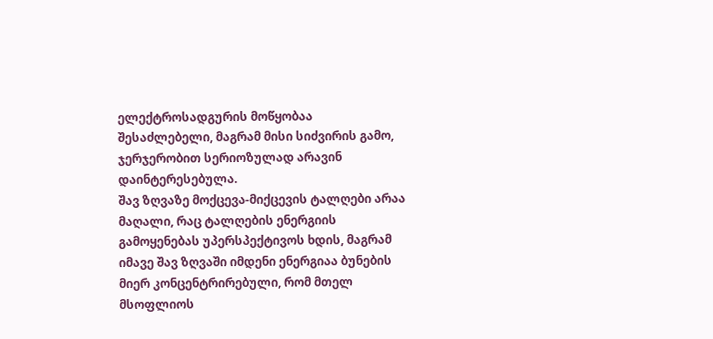ელექტროსადგურის მოწყობაა შესაძლებელი, მაგრამ მისი სიძვირის გამო, ჯერჯერობით სერიოზულად არავინ დაინტერესებულა.
შავ ზღვაზე მოქცევა-მიქცევის ტალღები არაა მაღალი, რაც ტალღების ენერგიის გამოყენებას უპერსპექტივოს ხდის, მაგრამ იმავე შავ ზღვაში იმდენი ენერგიაა ბუნების მიერ კონცენტრირებული, რომ მთელ მსოფლიოს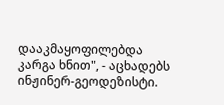დააკმაყოფილებდა კარგა ხნით", - აცხადებს ინჟინერ-გეოდეზისტი.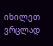იხილეთ ვრცლად